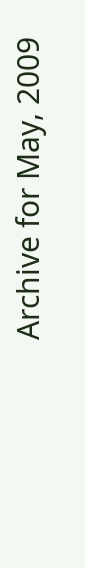Archive for May, 2009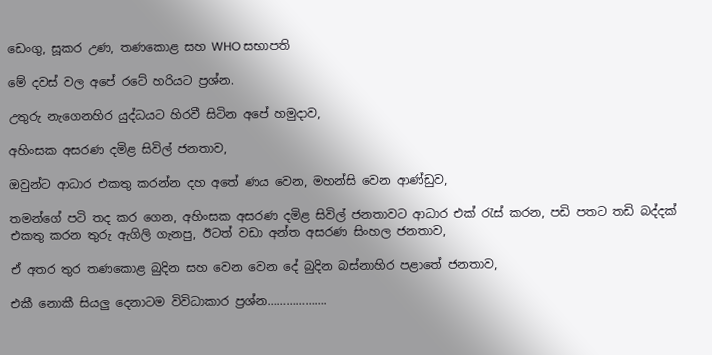ඩෙංගු, සූකර උණ, තණකොළ සහ WHO සභාපති

මේ දවස් වල අපේ රටේ හරියට ප්‍රශ්න.

උතුරු නැගෙනහිර යුද්ධයට හිරවී සිටින අපේ හමුදාව,

අහිංසක අසරණ දමිළ සිවිල් ජනතාව,

ඔවුන්ට ආධාර එකතු කරන්න දහ අතේ ණය වෙන, මහන්සි වෙන ආණ්ඩුව,

තමන්ගේ පටි තද කර ගෙන, අහිංසක අසරණ දමිළ සිවිල් ජනතාවට ආධාර එක් රැස් කරන, පඩි පතට තඩි බද්දක් එකතු කරන තුරු ඇගිලි ගැනපු, ඊටත් වඩා අන්ත අසරණ සිංහල ජනතාව,

ඒ අතර තුර තණකොළ බුදින සහ වෙන වෙන දේ බුදින බස්නාහිර පළාතේ ජනතාව,

එකී නොකී සියලු දෙනාටම විවිධාකාර ප්‍රශ්න……………….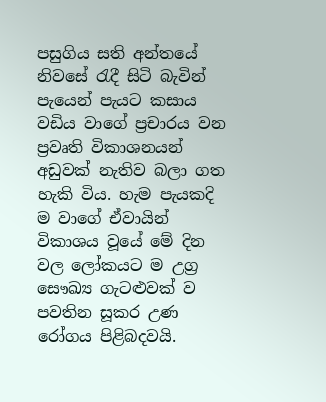පසුගිය සති අන්තයේ නිවසේ රැදී සිටි බැවින් පැයෙන් පැයට කසාය වඩිය වාගේ ප්‍රචාරය වන ප්‍රවෘති විකාශනයන් අඩුවක් නැතිව බලා ගත හැකි විය. හැම පැයකදි ම වාගේ ඒවායින් විකාශය වූයේ මේ දින වල ලෝකයට ම උග්‍ර සෞඛ්‍ය ගැටළුවක් ව පවතින සූකර උණ රෝගය පිළිබදවයි.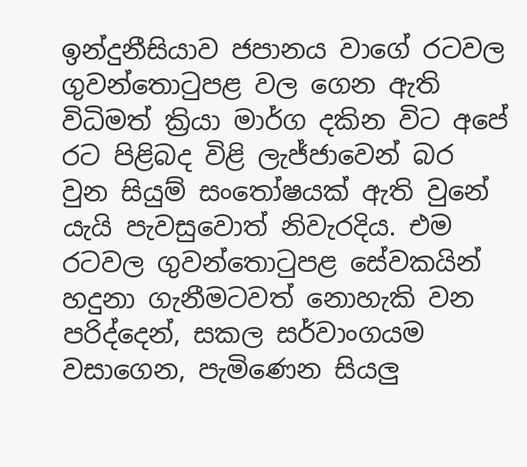ඉන්දුනීසියාව ජපානය වාගේ රටවල ගුවන්තොටුපළ වල ගෙන ඇති විධිමත් ක්‍රියා මාර්ග දකින විට අපේ රට පිළිබද විළි ලැජ්ජාවෙන් බර වුන සියුම් සංතෝෂයක් ඇති වුනේ යැයි පැවසුවොත් නිවැරදිය. එම රටවල ගුවන්තොටුපළ සේවකයින් හදුනා ගැනීමටවත් නොහැකි වන පරිද්දෙන්, සකල සර්වාංගයම වසාගෙන, පැමිණෙන සියලු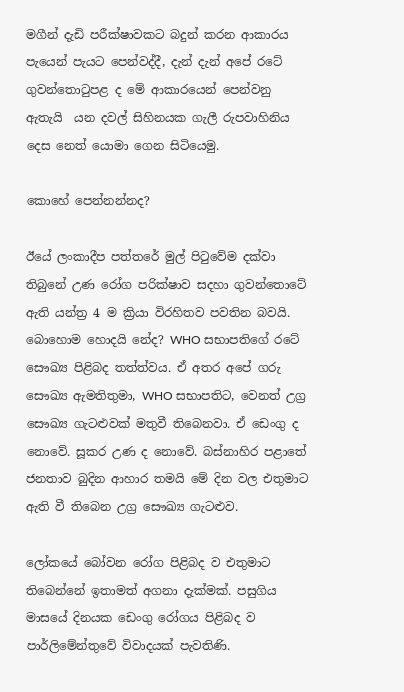මගීන් දැඩි පරීක්ෂාවකට බදුන් කරන ආකාරය පැයෙන් පැයට පෙන්වද්දී, දැන් දැන් අපේ රටේ ගුවන්තොටුපළ ද මේ ආකාරයෙන් පෙන්වනු ඇතැයි  යන දවල් සිහිනයක ගැලී රුපවාහිනිය දෙස නෙත් යොමා ගෙන සිටියෙමු.

කොහේ පෙන්නන්නද?

ඊයේ ලංකාදීප පත්තරේ මුල් පිටුවේම දක්වා තිබුනේ උණ රෝග පරික්ෂාව සදහා ගුවන්තොටේ ඇති යන්ත්‍ර 4 ම ක්‍රියා විරහිතව පවතින බවයි. බොහොම හොදයි නේද? WHO සභාපතිගේ රටේ‍ සෞඛ්‍ය පිළිබද තත්ත්වය. ඒ අතර අපේ ගරු සෞඛ්‍ය ඇමතිතුමා, WHO සභාපතිට, වෙනත් උග්‍ර සෞඛ්‍ය ගැටළුවක් මතුවී තිබෙනවා. ඒ ඩෙංගු ද නොවේ. සූකර උණ ද නොවේ. බස්නාහිර පළාතේ ජනතාව බුදින ආහාර තමයි මේ දින වල එතුමාට ඇති වී තිබෙන උග්‍ර සෞඛ්‍ය ගැටළුව.

ලෝකයේ බෝවන රෝග පිළිබද ව එතුමාට තිබෙන්නේ ඉතාමත් අගනා දැක්මක්. පසුගිය මාසයේ දිනයක ඩෙංගු රෝගය පිළිබද ව පාර්ලිමේන්තුවේ විවාදයක් පැවතිණි.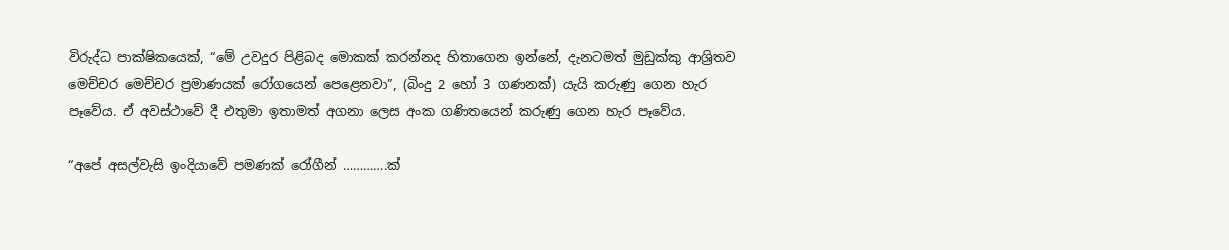විරුද්ධ පාක්ෂිකයෙක්, “මේ උවදුර පිළිබද මොකක් කරන්නද හිතාගෙන ඉන්නේ, දැනටමත් මුඩුක්කු ආශ්‍රිතව මෙච්චර මෙච්චර ප්‍රමාණයක් රෝගයෙන් පෙළෙනවා”, (බිංදු 2 හෝ 3 ගණනක්) යැයි කරුණු ගෙන හැර පෑවේය. ඒ අවස්ථාවේ දී එතුමා ඉතාමත් අගනා ලෙස අංක ගණිතයෙන් කරුණු ගෙන හැර පෑවේය.

“අපේ අසල්වැසි ඉංදියාවේ පමණක් රෝගීන් ………….ක්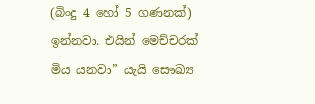(බිංදු 4 හෝ 5 ගණනක්) ඉන්නවා. එයින් මෙච්චරක් මිය යනවා” යැයි සෞඛ්‍ය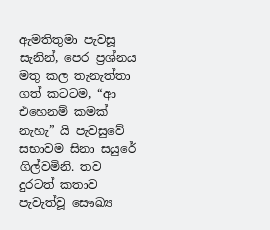ඇමතිතුමා පැවසූ සැනින්, පෙර ප්‍රශ්නය මතු කල තැනැත්තා ගත් කටටම, “ආ එහෙනම් කමක් නැහැ” යි පැවසුවේ සභාවම සිනා සයුරේ ගිල්වමිනි. තව දුරටත් කතාව පැවැත්වූ සෞඛ්‍ය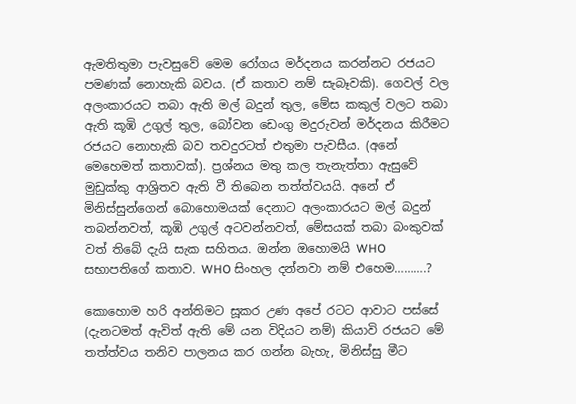ඇමතිතුමා පැවසුවේ මෙම රෝගය මර්දනය කරන්නට රජයට පමණක් නොහැකි බවය. (ඒ කතාව නම් සැබෑවකි). ගෙවල් වල අලංකාරයට තබා ඇති මල් බදුන් තුල, මේස කකුල් වලට තබා ඇති කූඹි උගුල් තුල, බෝවන ඩෙංගු මදුරුවන් මර්දනය කිරීමට රජයට නොහැකි බව තවදුරටත් එතුමා පැවසීය. (අනේ මෙහෙමත් කතාවක්). ප්‍රශ්නය මතු කල තැනැත්තා ඇසුවේ මුඩුක්කු ආශ්‍රිතව ඇති වී තිබෙන තත්ත්වයයි. අනේ ඒ මිනිස්සුන්ගෙන් බොහොමයක් දෙනාට අලංකාරයට මල් බදුන් තබන්නවත්, කූඹි උගුල් අටවන්නවත්, මේසයක් තබා බංකුවක් වත් තිබේ දැයි සැක සහිතය. ඔන්න ‍ඔහොමයි WHO සභාපතිගේ කතාව. WHO සිංහල දන්නවා නම් එහෙම……….?

කොහොම හරි අන්තිමට සූකර උණ අපේ රටට ආවාට පස්සේ (දැනටමත් ඇවිත් ඇති මේ යන විදියට නම්) කියාවි රජයට මේ තත්ත්වය තනිව පාලනය කර ගන්න බැහැ, මිනිස්සු මීට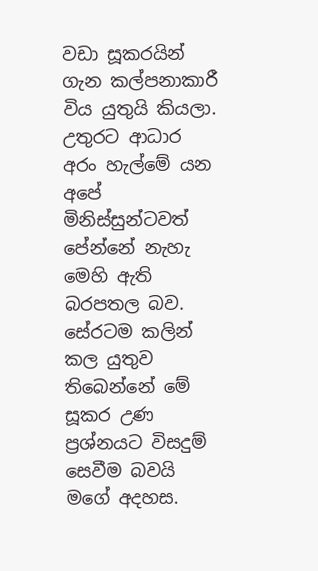වඩා සූකරයින් ගැන කල්පනාකාරී විය යුතුයි කියලා. උතුරට ආධාර අරං හැල්මේ යන අපේ මිනිස්සුන්ටවත් පේන්නේ නැහැ මෙහි ඇති බරපතල බව. සේරටම කලින් කල යුතුව තිබෙන්නේ මේ සූකර උණ ප්‍රශ්නයට විසදුම් සෙවීම බවයි මගේ අදහස.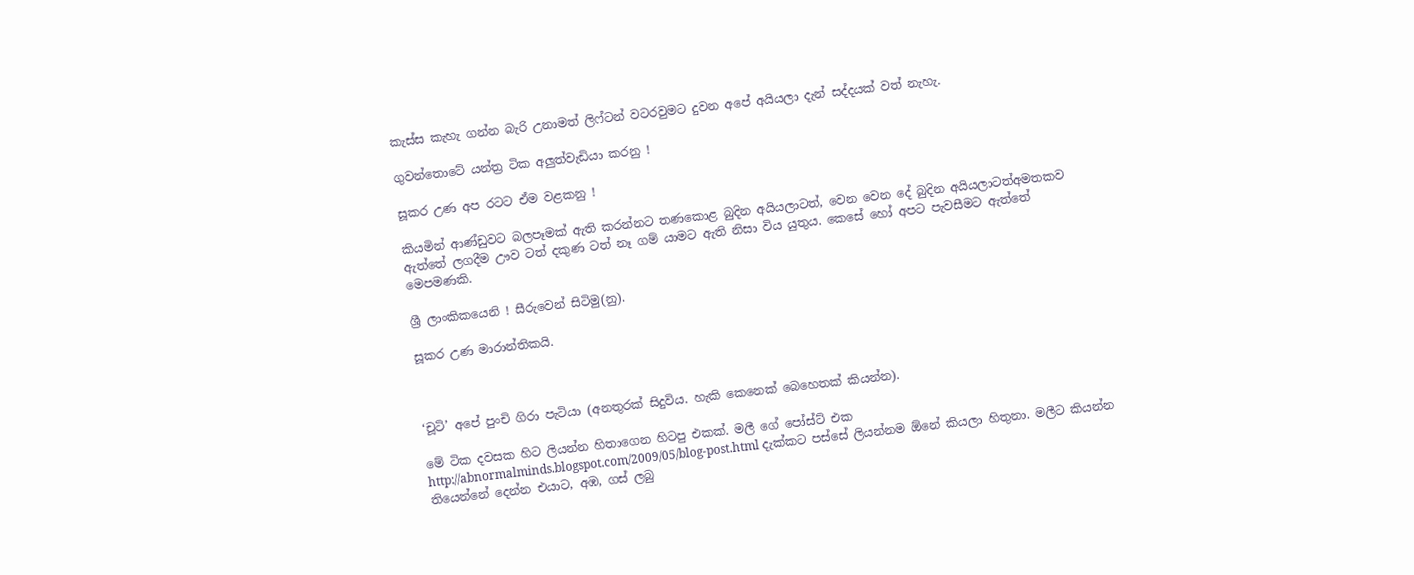කැස්ස කැහැ ගන්න බැරි උනාමත් ලිෆ්ටන් වටරවුමට දුවන අපේ අයියලා දැන් සද්දයක් වත් නැහැ.

ගුවන්තොටේ යන්ත්‍ර ‍ටික අලුත්වැඩියා කරනු !

සූකර උණ අප රටට ඒම වළකනු !

කියමින් ආණ්ඩුවට බලපෑමක් ඇති කරන්නට තණකොළ බුදින අයියලාටත්, වෙන වෙන දේ බුදින අයියලාටත්අමතකව ඇත්තේ ලගදීම ඌව ටත් දකුණ ටත් නෑ ගම් යාමට ඇති නිසා විය යුතුය. කෙසේ හෝ අපට පැවසීමට ඇත්තේ මෙපමණකි.

ශ්‍රී ලාංකිකයෙනි ! සීරුවෙන් සිටිමු(නු).

සූකර උණ මාරාන්තිකයි.



‘චූටි’ අපේ පුංචි ගිරා පැටියා (අනතුරක් සිදුවිය. හැකි කෙනෙක් බෙහෙතක් කියන්න).

මේ ටික දවසක හිට ලියන්න හිතාගෙන හිටපු එකක්. මලී ගේ පෝස්ට් එක http://abnormalminds.blogspot.com/2009/05/blog-post.html දැක්කට පස්සේ ලියන්නම ඕනේ කියලා හිතුනා. මලීට කියන්න තියෙන්නේ දෙන්න එයාට, අඹ, ගස් ලබු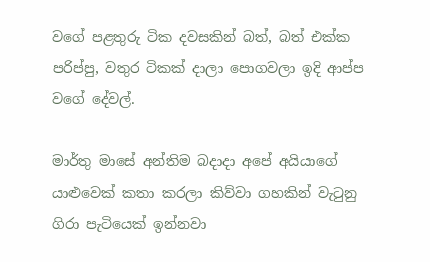වගේ පළතුරු ටික දවසකින් බත්, බත් එක්ක පරිප්පු, වතුර ටිකක් දාලා‍ පොගවලා ඉදි ආප්ප වගේ දේවල්.

මාර්තු මාසේ අන්තිම බදාදා අපේ අයියාගේ යාළුවෙක් කතා කරලා කිව්වා ගහකින් වැටුනු ගිරා පැටියෙක් ඉන්නවා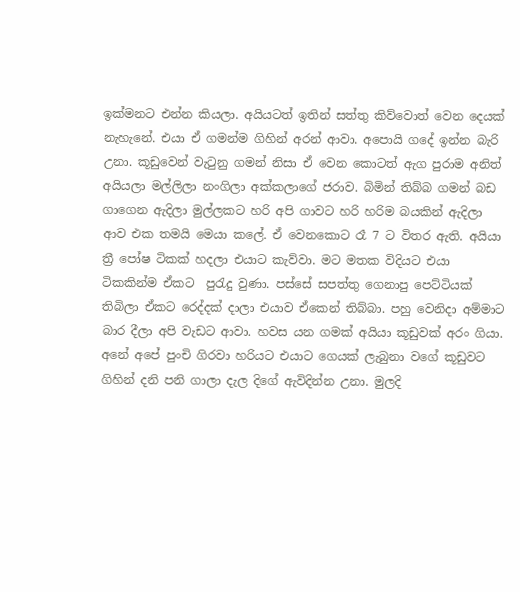ඉක්මනට එන්න කියලා. අයියටත් ඉතින් සත්තු කිව්වොත් වෙන දෙයක් නැහැනේ. එයා ඒ ගමන්ම ගිහින් අරන් ආවා. අපොයි ගදේ ඉන්න බැරි උනා. කූඩුවෙන් වැටුනු ගමන් නිසා ඒ වෙන කොටත් ඇග පුරාම අනිත් අයියලා මල්ලිලා නංගිලා අක්කලාගේ ජරාව‍. බිමින් තිබ්බ ගමන් බඩ ගාගෙන ඇදිලා මුල්ලකට හරි අපි ගාවට හරි හරිම බයකින් ඇදිලා ආව එක තමයි මෙයා කලේ. ඒ වෙනකොට රෑ 7 ට විතර ඇති. අයියා ත්‍රී පෝෂ ටිකක් හදලා එයාට කැව්වා. මට මතක විදියට එයා ටිකකින්ම ඒකට  පුරැදු වුණා. පස්සේ සපත්තු ගෙනාපු පෙට්ටියක් තිබිලා ඒකට රෙද්දක් දාලා එයාව ඒකෙන් තිබ්බා. පහු වෙනිදා අම්මාට බාර දීලා අපි වැඩට ආවා. හවස යන ගමක් අයියා කූඩුවක් අරං ගියා. අනේ අපේ පුංචි ගිරවා හරියට එයාට ගෙයක් ලැබුනා වගේ කූඩුවට ගිහින් දනි පනි ගාලා දැල දිගේ ඇවිදින්න උනා. මුලදි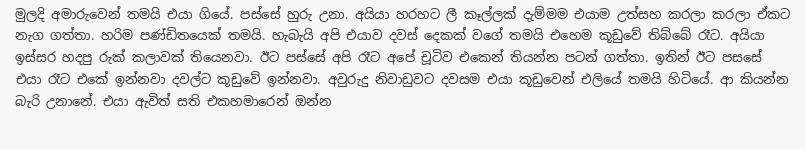මුලදි අමාරුවෙන් තමයි එයා ගියේ. පස්සේ හුරු උනා. අයියා හරහට ලී කෑල්ලක් දැම්මම එයාම උත්සහ කරලා කරලා ඒකට නැග ගත්තා. හරිම පණ්ඩිතයෙක් තමයි. හැබැයි අපි එයාව දවස් දෙකක් වගේ තමයි එහෙම කූඩුවේ තිබ්බේ රෑට. අයියා ඉස්සර හදපු රුක් කලාවක් තියෙනවා. ඊට පස්සේ අපි රෑට අපේ චූටිව එකෙන් තියන්න පටන් ගත්තා. ඉතින් ඊට පසසේ එයා රෑට එකේ ඉන්නවා දවල්ට කූඩුවේ ඉන්නවා. අවුරුදු නිවාඩුවට දවසම එයා කූඩුවෙන් එලියේ තමයි හිටියේ. ආ කියන්න බැරි උනානේ. එයා ඇවිත් සති එකහමාරෙන් ඔන්න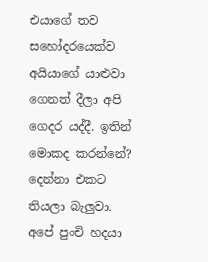එයාගේ තව සහෝදරයෙක්ව අයියාගේ යාළුවා ගෙනත් දීලා අපි ගෙදර යද්දී. ඉතින් මොකද කරන්නේ? දෙන්නා එකට තියලා බැලුවා. අපේ පුංචි හදයා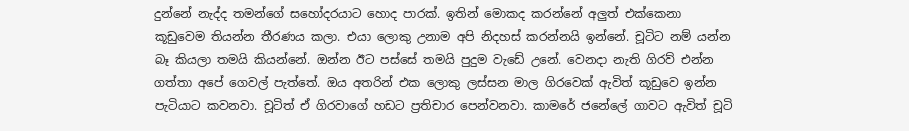දුන්නේ නැද්ද තමන්ගේ සහෝදරයාට හොද පාරක්. ඉතින් මොකද කරන්නේ අලුත් එක්කෙනා කූඩුවෙම තියන්න තීරණය කලා. එයා ලොකු උනාම අපි නිදහස් කරන්නයි ඉන්නේ. චූටිට නම් යන්න බෑ කියලා තමයි කියන්නේ. ඔන්න ඊට පස්සේ තමයි පුදුම වැඩේ උනේ. වෙනදා නැති ගිරව් එන්න ගත්තා අපේ ගෙවල් පැත්තේ. ඔය අතරින් එක ලොකු ලස්සන මාල ගිරවෙක් ඇවිත් කූඩුවෙ ඉන්න පැටියාට කවනවා. චූටිත් ඒ ගිරවාගේ හඩට ප්‍රතිචාර පෙන්වනවා. කාමරේ ජනේලේ ගාවට ඇවිත් චූටි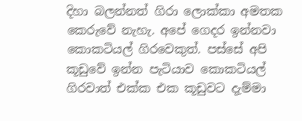දිහා බලන්නත් ගිරා ලොක්කා අමතක කෙරුවේ නැහැ. අපේ ගෙදර ඉන්නවා කොකටියල් ගිරවෙකුත්. පස්සේ අපි කූඩුවේ ඉන්න පැටියාව කොකටියල් ගිරවාත් එක්ක එක කූඩුවට දැම්මා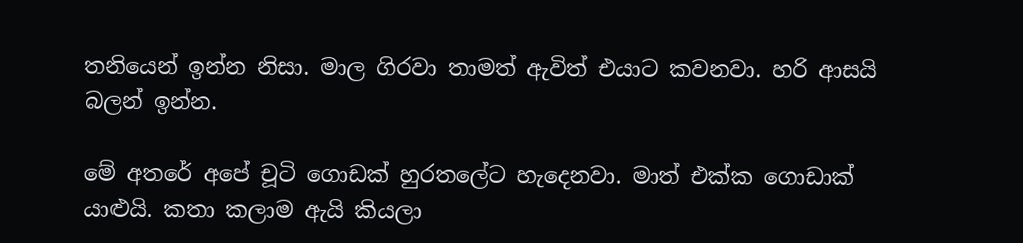තනියෙන් ඉන්න නිසා. මාල ගිරවා තාමත් ඇවිත් එයාට කවනවා. හරි ආසයි බලන් ඉන්න.

මේ අතරේ අපේ චූටි ගොඩක් හුරතලේට හැදෙනවා. මාත් එක්ක ගොඩාක් යාළුයි. කතා කලාම ඇයි කියලා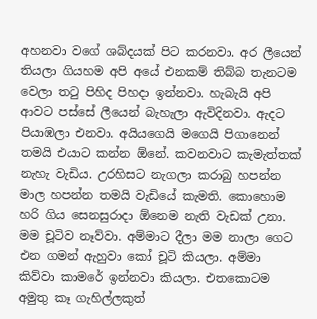අහනවා වගේ ශබ්දයක් පිට කරනවා. අර ලීයෙන් තියලා ගියහම අපි අයේ එනකම් තිබ්බ තැනටම වෙලා තටු පිහිද පිහදා ඉන්නවා. හැබැයි අපි ආවට පස්සේ ලීයෙන් බැහැලා ඇවිදිනවා. ඇදට පියාඹලා එනවා. අයියගෙයි මගෙයි පිගානෙන් තමයි එයාට කන්න ඕනේ. කවනවාට කැමැත්තක් නැහැ වැඩිය. උරහිසට නැගලා කරාබු හපන්න මාල හපන්න තමයි වැඩියේ කැමති. කොහොම හරි ගිය සෙනසුරාදා ඕනෙම නැති වැඩක් උනා. මම චූටිව නෑව්වා. අම්මාට දීලා මම නාලා ගෙට එන ගමන් ඇහුවා කෝ චූටි කියලා. අම්මා කිව්වා කාමරේ ඉන්නවා කියලා. එතකොටම අමුතු කෑ ගැහිල්ලකුත්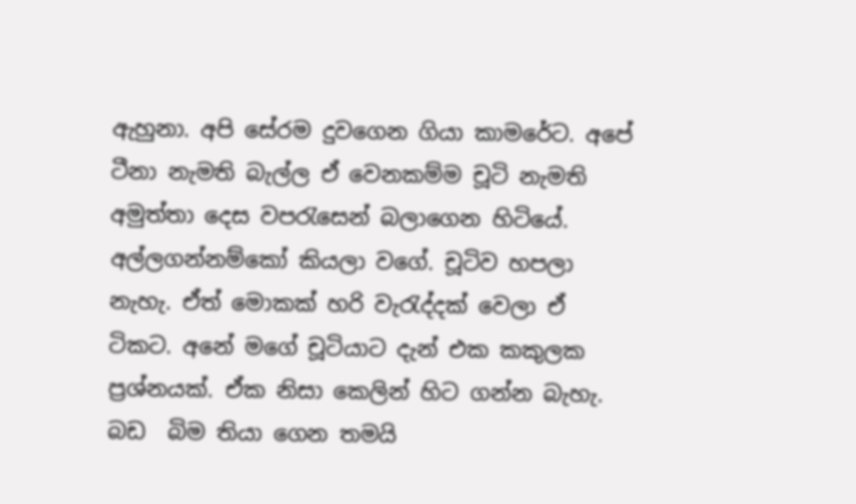ඇහුනා. අපි සේරම දුවගෙන ගියා කාමරේට. අපේ ටීනා නැමති බැල්ල ‍ඒ වෙනකම්ම චූටි නැමති අමුත්තා දෙස වපරැසෙන් බලාගෙන හිටියේ. අල්ලගන්නම්කෝ කියලා වගේ. චූටිව හපලා නැහැ. ඒත් මොකක් හරි වැරැද්දක් වෙලා ඒ ටිකට. අනේ මගේ චූටියාට දැන් එක කකුලක ප්‍රශ්නයක්. ඒක නිසා කෙලින් හිට ගන්න බැහැ. බඩ  බිම තියා ගෙන තමයි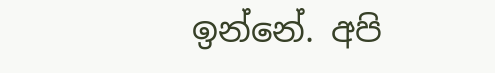ඉන්නේ. අපි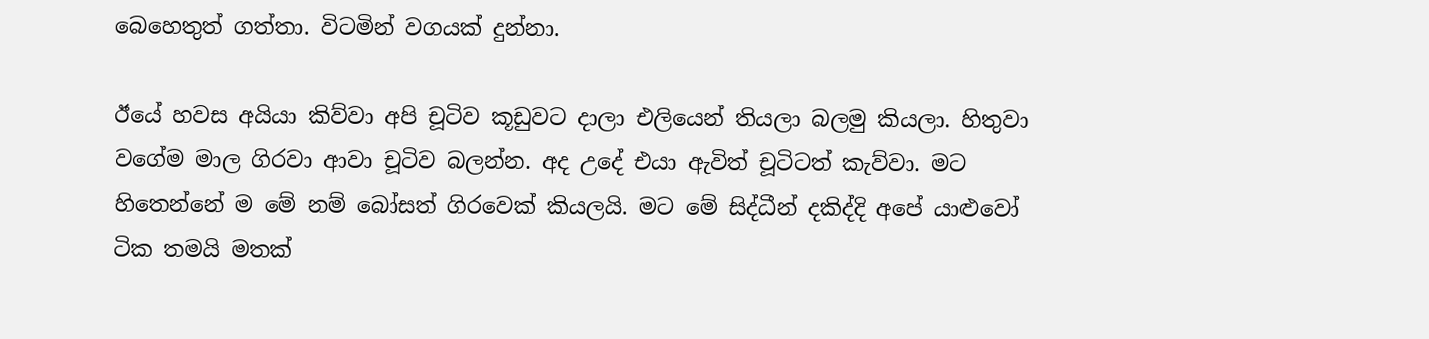බෙහෙතුත් ගත්තා. විටමින් වගයක් දුන්නා.

ඊයේ හවස අයියා කිව්වා අපි චූටිව කූඩුවට දාලා එලියෙන් තියලා බලමු කියලා. හිතුවා වගේම මාල ගිරවා ආවා චූටිව බලන්න. අද උදේ එයා ඇවිත් චූටිටත් කැව්වා. මට හිතෙන්නේ ම මේ නම් බෝසත් ගිරවෙක් කියලයි. මට මේ සිද්ධීන් දකිද්දි අපේ යාළුවෝ ටික තමයි මතක්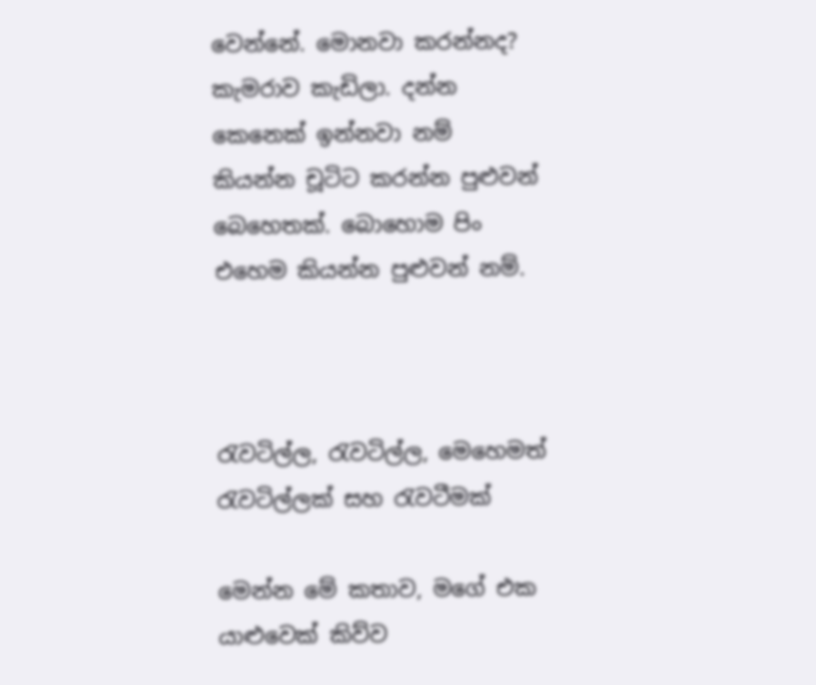වෙන්නේ. මොනවා කරන්නද? කැමරාව කැඩිලා. දන්න කෙනෙක් ඉන්නවා නම් කියන්න චූටිට කරන්න පුළුවන් බෙහෙතක්. බොහොම පිං එහෙම කියන්න පුළුවන් නම්.



රැවටිල්ල, රැවටිල්ල, මෙහෙමත් රැවටිල්ලක් සහ රැවටීමක්

මෙන්න මේ කතාව, මගේ එක යාළුවෙක් කිව්ව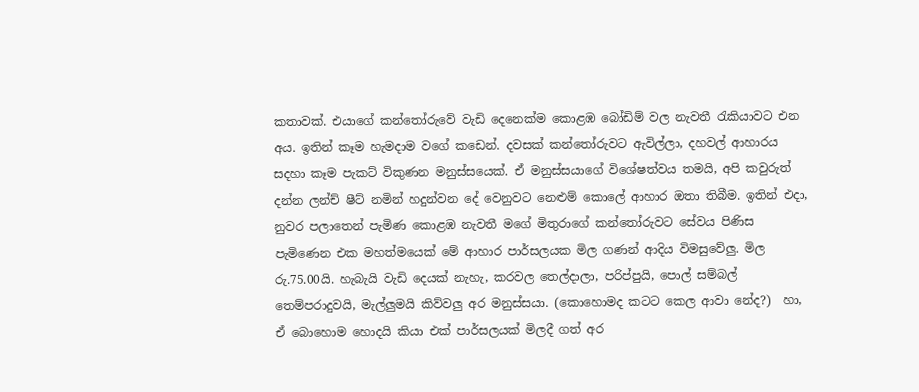කතාවක්. එයාගේ කන්තෝරුවේ වැඩි දෙනෙක්ම කොළඹ බෝඩිම් වල නැවතී රැකියාවට එන අය. ඉතින් කෑම හැමදාම වගේ කඩෙන්. දවසක් කන්තෝරුවට ඇවිල්ලා, දහවල් ආහාරය සදහා කෑම පැකට් විකුණන මනුස්සයෙක්. ඒ මනුස්සයාගේ විශේෂත්වය තමයි, අපි කවුරුත් දන්න ලන්ච් ෂීට් නමින් හදුන්වන ‍දේ වෙනුවට නෙළුම් කොලේ ආහාර ඔතා තිබීම. ඉතින් එදා, නුවර පලාතෙන් පැමිණ කොළඹ නැවතී මගේ මිතුරාගේ කන්තෝරුවට සේවය පිණිස පැමිණෙන එක මහත්මයෙක් මේ ආහාර පාර්සලයක මිල ගණන් ආදිය විමසුවේලු. මිල රු.75.00යි. හැබැයි වැඩි දෙයක් නැහැ, කරවල තෙල්දාලා, පරිප්පුයි, පොල් සම්බල් තෙම්පරාදුවයි, මැල්ලුමයි කිව්වලු අර මනුස්සයා. (කොහොමද කටට කෙල ආවා නේද?)  හා, ඒ බොහොම හොදයි කියා එක් පාර්සලයක් මිලදී ගත් අර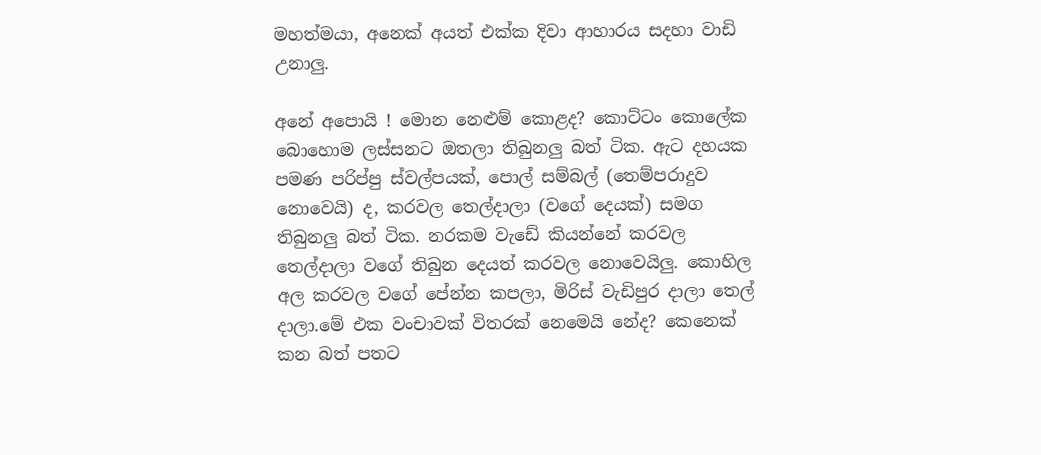මහත්මයා, අනෙක් අයත් එක්ක දිවා ආහාරය සදහා වාඩි උනාලු.

අනේ අපොයි ! මොන නෙළුම් කොළද? කොට්ටං කොලේක බොහොම ලස්සනට ඔතලා තිබුනලු බත් ටික. ඇට දහයක පමණ පරිප්පු ස්වල්පයක්, පොල් සම්බල් (තෙම්පරාදුව නොවෙයි) ද, කරවල තෙල්දාලා (වගේ දෙයක්) සමග තිබුනලු බත් ටික. නරකම වැඩේ කියන්නේ කරවල තෙල්දාලා වගේ තිබුන දෙයත් කරවල නොවෙයිලු. කොහිල අල කරවල වගේ පේන්න කපලා, මිරිස් වැඩිපුර දාලා තෙල් දාලා.මේ එක වංචාවක් විතරක් නෙමෙයි නේද? කෙනෙක් කන බත් පතට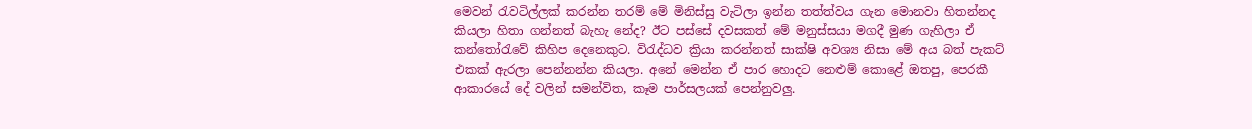මෙවන් රැවටිල්ලක් කරන්න තරම් මේ මිනිස්සු වැටිලා ඉන්න තත්ත්වය ගැන මොනවා හිතන්නද කියලා හිතා ගන්නත් බැහැ නේද? ඊට පස්සේ දවසකත් මේ මනුස්සයා මගදී මුණ ගැහිලා ඒ කන්තෝරැවේ කිහිප දෙනෙකුට. විරැද්ධව ක්‍රියා කරන්නත් සාක්ෂි අවශ්‍ය නිසා මේ අය බත් පැකට් එකක් ඇරලා පෙන්නන්න කියලා. අනේ මෙන්න ඒ පාර ‍හොදට නෙළුම් කොළේ ඔතපු, පෙරකී ආකාරයේ දේ වලින් සමන්විත, කෑම පාර්සලයක් පෙන්නුවලු.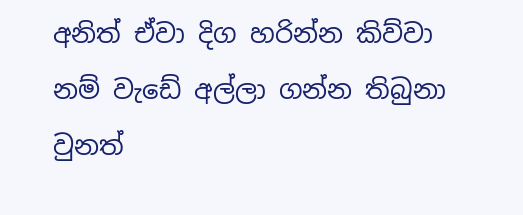අනිත් ඒවා දිග හරින්න කිව්වා නම් වැඩේ අල්ලා ගන්න තිබුනා වුනත්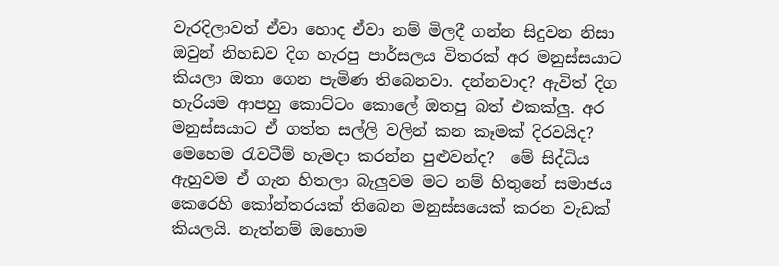වැරදිලාවත් ඒවා හොද ඒවා නම් මිලදී ගන්න සිදුවන නිසා ඔවුන් නිහඩව දිග හැරපු පාර්සලය විතරක් අර මනුස්සයාට කියලා ඔතා ගෙන පැමිණ තිබෙනවා. දන්නවාද? ඇවිත් දිග හැරියම ආපහු කොට්ටං කොලේ ඔතපු බත් එකක්ලු. අර මනුස්සයාට ඒ ගත්ත සල්ලි වලින් කන කෑමක් දිරවයිද? මෙහෙම රැවටීම් හැමදා කරන්න පුළුවන්ද?  මේ සිද්ධිය ඇහුවම ඒ ගැන හිතලා බැලුවම මට නම් හිතුනේ සමාජය කෙරෙහි කෝන්තරයක් තිබෙන මනුස්සයෙක් කරන වැඩක් කියලයි. නැත්නම් ඔහොම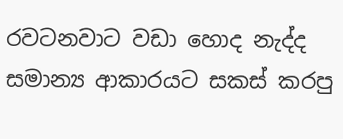රවටනවාට වඩා හොද නැද්ද සමාන්‍ය ආකාරයට සකස් කරපු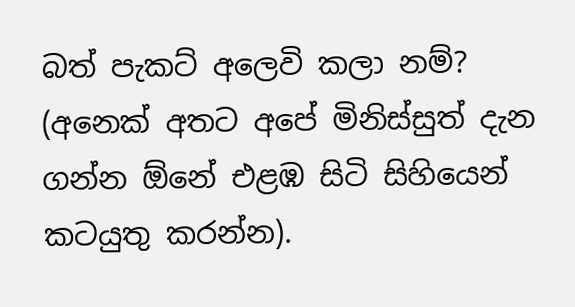බත් පැකට් අලෙවි කලා නම්? (අනෙක් අතට අපේ මිනිස්සුත් දැන ගන්න ඕනේ එළඹ සිටි සිහියෙන් කටයුතු කරන්න).